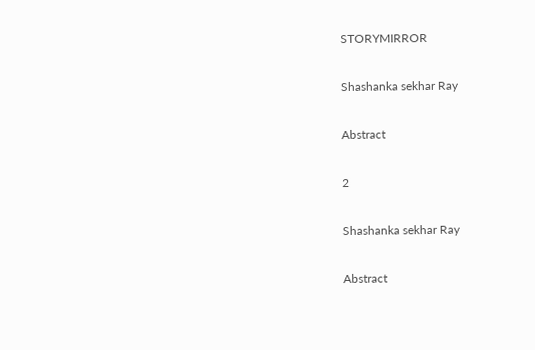STORYMIRROR

Shashanka sekhar Ray

Abstract

2

Shashanka sekhar Ray

Abstract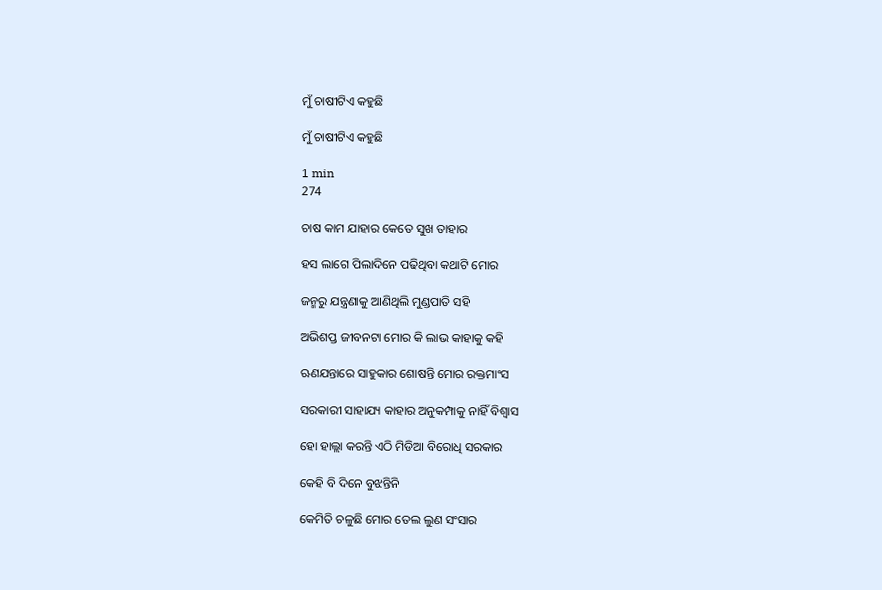ମୁଁ ଚାଷୀଟିଏ କହୁଛି

ମୁଁ ଚାଷୀଟିଏ କହୁଛି

1 min
274

ଚାଷ କାମ ଯାହାର କେତେ ସୁଖ ତାହାର

ହସ ଲାଗେ ପିଲାଦିନେ ପଢିଥିବା କଥାଟି ମୋର

ଜନ୍ମରୁ ଯନ୍ତ୍ରଣାକୁ ଆଣିଥିଲି ମୁଣ୍ଡପାତି ସହି

ଅଭିଶପ୍ତ ଜୀବନଟା ମୋର କି ଲାଭ କାହାକୁ କହି

ଋଣଯନ୍ତାରେ ସାହୁକାର ଶୋଷନ୍ତି ମୋର ରକ୍ତମାଂସ

ସରକାରୀ ସାହାଯ୍ୟ କାହାର ଅନୁକମ୍ପାକୁ ନାହିଁ ବିଶ୍ଵାସ

ହୋ ହାଲ୍ଲା କରନ୍ତି ଏଠି ମିଡିଆ ବିରୋଧି ସରକାର

କେହି ବି ଦିନେ ବୁଝନ୍ତିନି

କେମିତି ଚଳୁଛି ମୋର ତେଲ ଲୁଣ ସଂସାର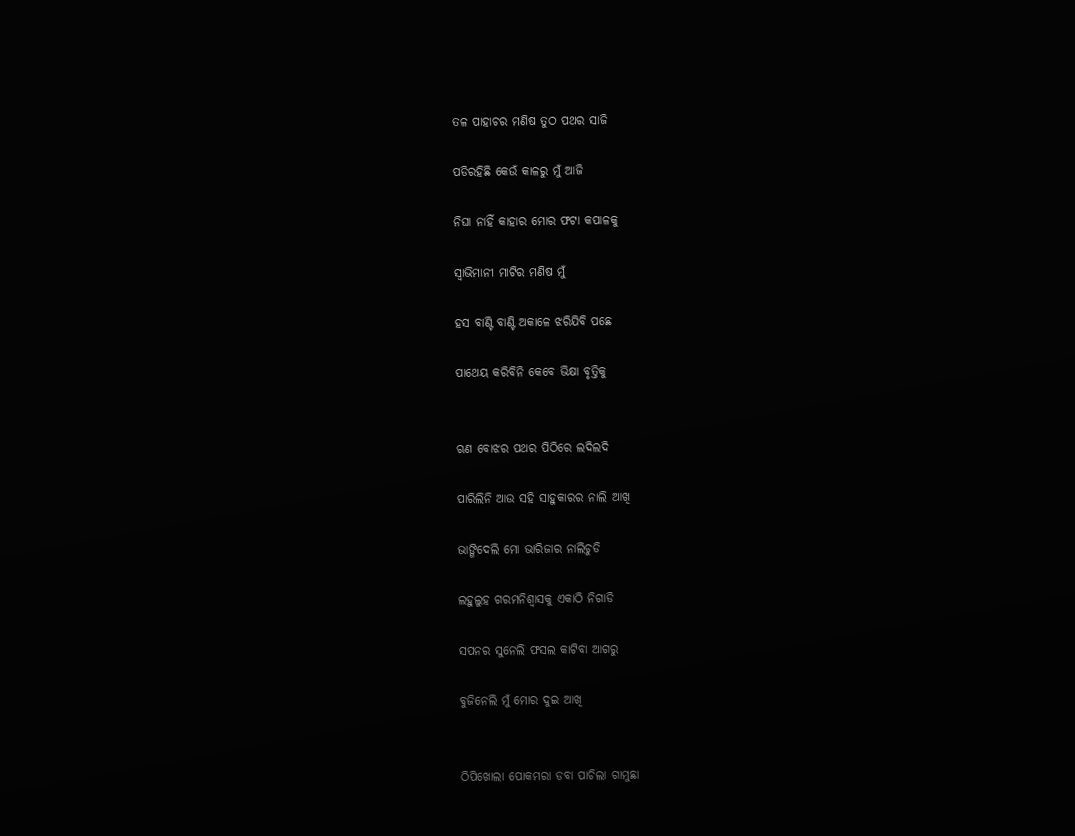ତଳ ପାହାଚର ମଣିଷ ତୁଠ ପଥର ସାଜି

ପଡିରହିଛି କେଉଁ କାଳରୁ ମୁଁ ଆଜି

ନିଘା ନାହିଁ କାହାର ମୋର ଫଟା କପାଳକୁ

ସ୍ଵାଭିମାନୀ ମାଟିର ମଣିଷ ମୁଁ

ହସ ବାଣ୍ଟି ବାଣ୍ଟି ଅକାଳେ ଝରିଯିବି ପଛେ

ପାଥେୟ କରିବିନି କେବେ ଭିକ୍ଷା ବୃତ୍ତିକୁ


ଋଣ ବୋଝର ପଥର ପିଠିରେ ଲଦିଲଦି

ପାରିଲିନି ଆଉ ସହି ସାହୁକାରର ନାଲି ଆଖି

ଭାଙ୍ଗିଦେଲି ମୋ ଭାରିଜାର ନାଲିଚୁଡି

ଲହୁଲୁହ ଗରମନିଶ୍ଵାସକୁ ଏକାଠି ନିଗାଡି

ସପନର ସୁନେଲି ଫସଲ କାଟିବା ଆଗରୁ

ବୁଜିନେଲି ମୁଁ ମୋର ଦୁଇ ଆଖି


ଠିପିଖୋଲା ପୋକମରା ଡବା ପାଚିଲା ଗାମୁଛା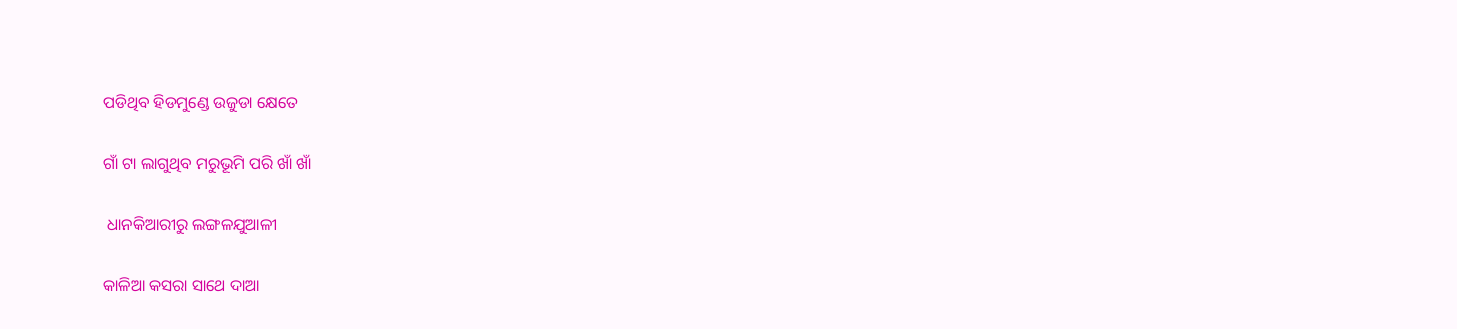ପଡିଥିବ ହିଡମୁଣ୍ଡେ ଉଜୁଡା କ୍ଷେତେ

ଗାଁ ଟା ଲାଗୁଥିବ ମରୁଭୂମି ପରି ଖାଁ ଖାଁ

 ଧାନକିଆରୀରୁ ଲଙ୍ଗଳଯୁଆଳୀ

କାଳିଆ କସରା ସାଥେ ଦାଆ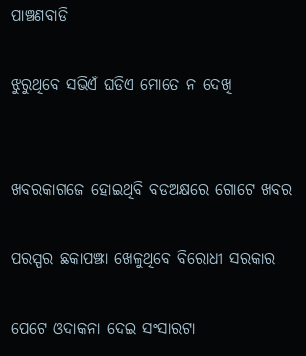ପାଞ୍ଚଣବାଡି

ଝୁରୁଥିବେ ସଭିଏଁ ଘଡିଏ ମୋତେ ନ ଦେଖି


ଖବରକାଗଜେ ହୋଇଥିବି ବଡଅକ୍ଷରେ ଗୋଟେ ଖବର

ପରସ୍ପର ଛକାପଞ୍ଝା ଖେଳୁଥିବେ ବିରୋଧୀ ସରକାର

ପେଟେ ଓଦାକନା ଦେଇ ସଂସାରଟା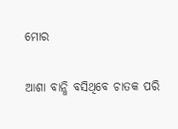ମୋର

ଆଶା ବାନ୍ଧି ବସିଥିବେ ଚାତକ ପରି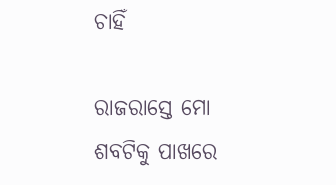ଚାହିଁ

ରାଜରାସ୍ତେ ମୋ ଶବଟିକୁ ପାଖରେ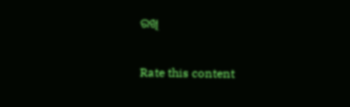ରଖି


Rate this content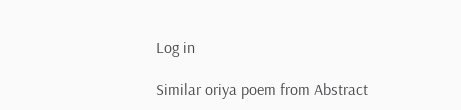Log in

Similar oriya poem from Abstract